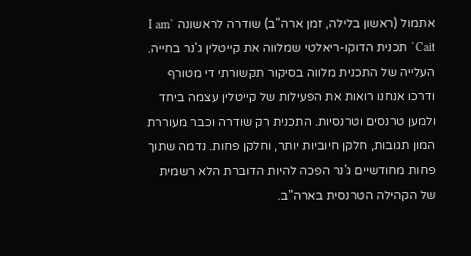אתמול (ראשון בלילה, זמן ארה"ב) שודרה לראשונה `I am Cait` תכנית הדוקו-ריאלטי שמלווה את קייטלין ג'נר בחייה. העלייה של התכנית מלווה בסיקור תקשורתי די מטורף ודרכו אנחנו רואות את הפעילות של קייטלין עצמה ביחד ולמען טרנסים וטרנסיות. התכנית רק שודרה וכבר מעוררת המון תגובות, חלקן חיוביות יותר, וחלקן פחות. נדמה שתוך פחות מחודשיים ג'נר הפכה להיות הדוברת הלא רשמית של הקהילה הטרנסית בארה"ב.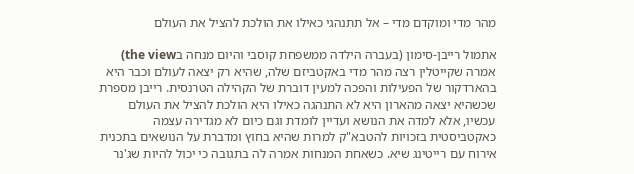מהר מדי ומוקדם מדי – אל תתנהגי כאילו את הולכת להציל את העולם

אתמול רייבן-סימון (בעברה הילדה ממשפחת קוסבי והיום מנחה בthe view) אמרה שקייטלין רצה מהר מדי באקטביזם שלה, שהיא רק יצאה לעולם וכבר היא בהארדקור של הפעילות והפכה למעין דוברת של הקהילה הטרנסית. רייבן מספרת שכשהיא יצאה מהארון היא לא התנהגה כאילו היא הולכת להציל את העולם עכשיו, אלא למדה את הנושא ועדיין לומדת וגם כיום לא מגדירה עצמה כאקטביסטית בזכויות להטבא"ק למרות שהיא בחוץ ומדברת על הנושאים בתכנית אירוח עם רייטינג שיא. כשאחת המנחות אמרה לה בתגובה כי יכול להיות שג'נר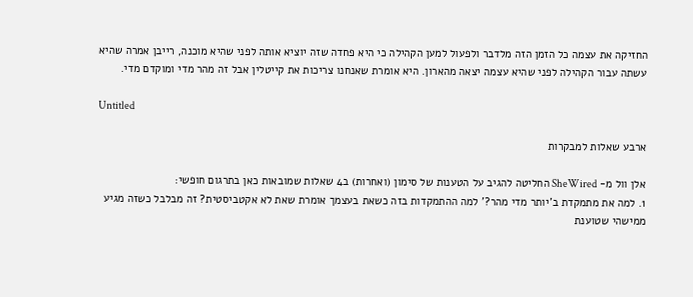החזיקה את עצמה כל הזמן הזה מלדבר ולפעול למען הקהילה כי היא פחדה שזה יוציא אותה לפני שהיא מוכנה, רייבן אמרה שהיא עשתה עבור הקהילה לפני שהיא עצמה יצאה מהארון. היא אומרת שאנחנו צריכות את קייטלין אבל זה מהר מדי ומוקדם מדי.

Untitled

ארבע שאלות למבקרות

אלן וול מ- SheWired החליטה להגיב על הטענות של סימון (ואחרות) ב4 שאלות שמובאות כאן בתרגום חופשי:
1. למה את מתמקדת ב'יותר מדי מהר?' למה ההתמקדות בזה כשאת בעצמך אומרת שאת לא אקטביסטית? זה מבלבל כשזה מגיע ממישהי שטוענת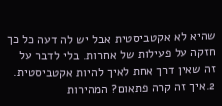שהיא לא אקטביסטית אבל יש לה דעה כל כך חזקה על פעילות של אחרות. בלי לדבר על זה שאין דרך אחת לאיך להיות אקטביסטית.
2.איך זה קרה פתאום? המהירות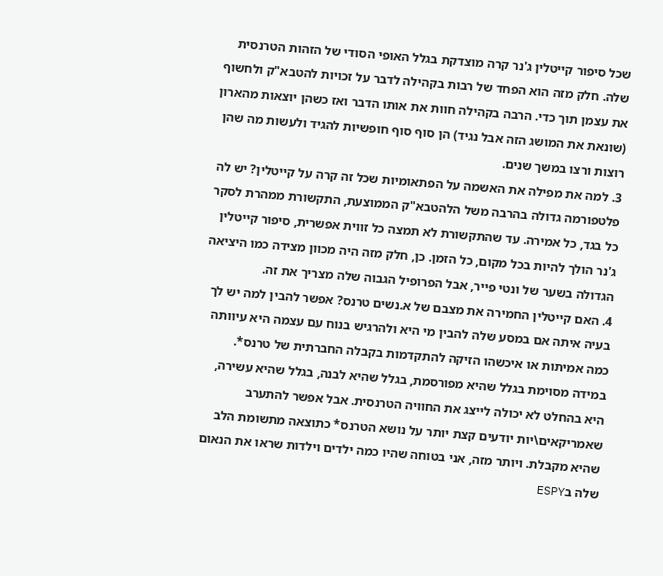שכל סיפור קייטלין ג'נר קרה מוצדקת בגלל האופי הסודי של הזהות הטרנסית שלה. חלק מזה הוא הפחד של רבות בקהילה לדבר על זכויות להטבא"ק ולחשוף את עצמן תוך כדי. הרבה בקהילה חוות את אותו הדבר ואז כשהן יוצאות מהארון (שונאת את המושג הזה אבל נגיד) הן סוף סוף חופשיות להגיד ולעשות מה שהן רוצות ורצו במשך שנים.
3. למה את מפילה את האשמה על הפתאומיות שכל זה קרה על קייטלין? יש לה פלטפורמה גדולה בהרבה משל הלהטבא"ק הממוצעת, התקשורת ממהרת לסקר כל בגד, כל אמירה. עד שהתקשורת לא תמצה כל זווית אפשרית, סיפור קייטלין ג'נר הולך להיות בכל מקום, כל הזמן. כן, חלק מזה היה מכוון מצידה כמו היציאה הגדולה בשער של ונטי פייר, אבל הפרופיל הגבוה שלה מצריך את זה.
4. האם קייטלין החמירה את מצבם של א.נשים טרנס? אפשר להבין למה יש לך בעיה איתה אם במסע שלה להבין מי היא ולהרגיש בנוח עם עצמה היא עיוותה כמה אמיתות או איכשהו הזיקה להתקדמות בקבלה החברתית של טרנס*. במידה מסוימת בגלל שהיא מפורסמת, בגלל שהיא לבנה, בגלל שהיא עשירה, היא בהחלט לא יכולה לייצג את החוויה הטרנסית. אבל אפשר להתערב שאמריקאים\יות יודעים קצת יותר על נושא הטרנס* כתוצאה מתשומת הלב שהיא מקבלת. ויותר מזה, אני בטוחה שהיו כמה ילדים וילדות שראו את הנאום שלה בESPY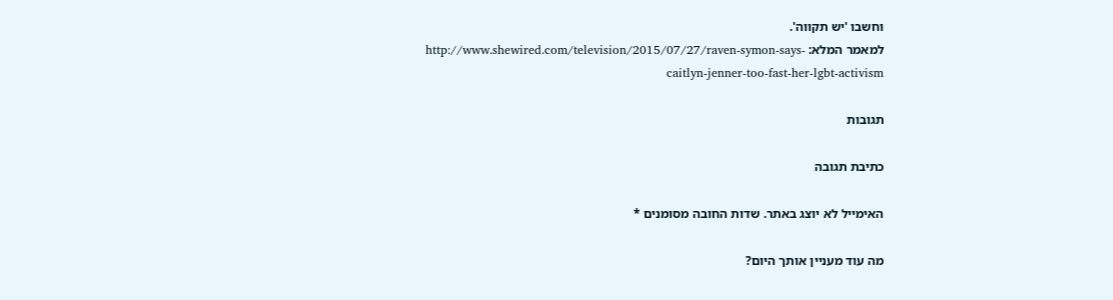וחשבו 'יש תקווה'.
למאמר המלא: http://www.shewired.com/television/2015/07/27/raven-symon-says-caitlyn-jenner-too-fast-her-lgbt-activism

תגובות

כתיבת תגובה

האימייל לא יוצג באתר. שדות החובה מסומנים *

מה עוד מעניין אותך היום?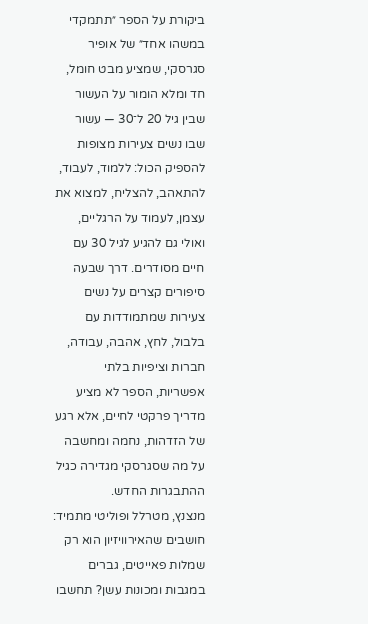ביקורת על הספר ״תתמקדי במשהו אחד״ של אופיר סגרסקי, שמציע מבט חומל, חד ומלא הומור על העשור שבין גיל 20 ל־30 — עשור שבו נשים צעירות מצופות להספיק הכול: ללמוד, לעבוד, להתאהב, להצליח, למצוא את עצמן, לעמוד על הרגליים, ואולי גם להגיע לגיל 30 עם חיים מסודרים. דרך שבעה סיפורים קצרים על נשים צעירות שמתמודדות עם בלבול, לחץ, אהבה, עבודה, חברות וציפיות בלתי אפשריות, הספר לא מציע מדריך פרקטי לחיים, אלא רגע של הזדהות, נחמה ומחשבה על מה שסגרסקי מגדירה כגיל ההתבגרות החדש.
מנצנץ, מטרלל ופוליטי מתמיד: חושבים שהאירוויזיון הוא רק שמלות פאייטים, גברים במגבות ומכונות עשן? תחשבו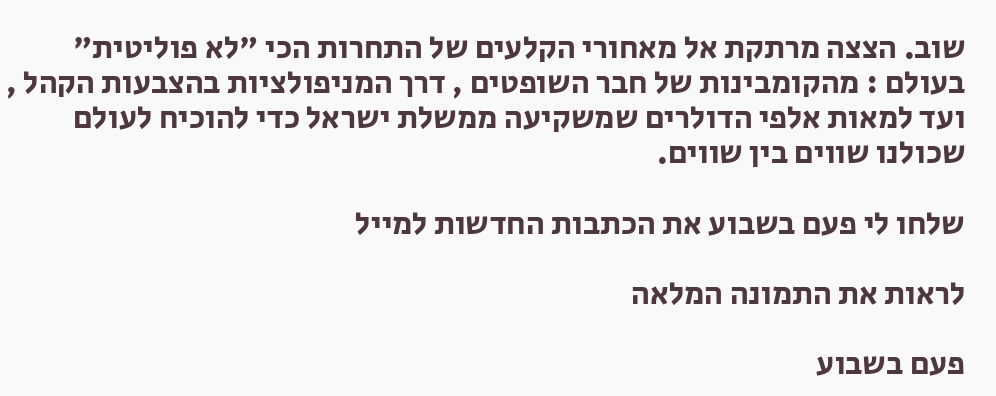שוב. הצצה מרתקת אל מאחורי הקלעים של התחרות הכי "לא פוליטית" בעולם : מהקומבינות של חבר השופטים , דרך המניפולציות בהצבעות הקהל , ועד למאות אלפי הדולרים שמשקיעה ממשלת ישראל כדי להוכיח לעולם שכולנו שווים בין שווים.

שלחו לי פעם בשבוע את הכתבות החדשות למייל

לראות את התמונה המלאה

פעם בשבוע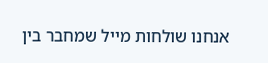אנחנו שולחות מייל שמחבר בין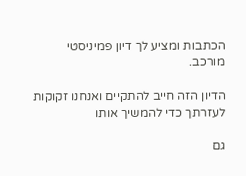הכתבות ומציע לך דיון פמיניסטי מורכב.

הדיון הזה חייב להתקיים ואנחנו זקוקות לעזרתך כדי להמשיך אותו

גם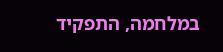במלחמה, התפקיד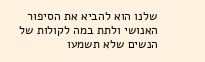שלנו הוא להביא את הסיפור האנושי ולתת במה לקולות של הנשים שלא תשמעו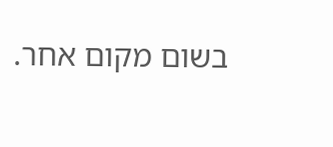בשום מקום אחר.